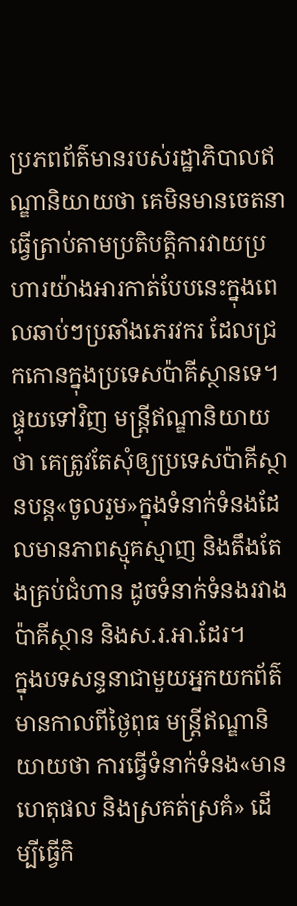ប្រភពព័ត៌មានរបស់រដ្ឋាភិបាលឥណ្ឌានិយាយថា គេមិនមានចេតនាធ្វើត្រាប់តាមប្រតិបត្តិការវាយប្រហារយ៉ាងអារកាត់បែបនេះក្នុងពេលឆាប់ៗប្រឆាំងភេរវករ ដែលជ្រកកោនក្នុងប្រទេសប៉ាគីស្ថានទេ។
ផ្ទុយទៅវិញ មន្ត្រីឥណ្ឌានិយាយថា គេត្រូវតែសុំឲ្យប្រទេសប៉ាគីស្ថានបន្ត«ចូលរួម»ក្នុងទំនាក់ទំនងដែលមានភាពស្មុគស្មាញ និងតឹងតែងគ្រប់ជំហាន ដូចទំនាក់ទំនងរវាងប៉ាគីស្ថាន និងស.រ.អា.ដែរ។
ក្នុងបទសន្ទនាជាមួយអ្នកយកព័ត៌មានកាលពីថ្ងៃពុធ មន្ត្រីឥណ្ឌានិយាយថា ការធ្វើទំនាក់ទំនង«មានហេតុផល និងស្រគត់ស្រគំ» ដើម្បីធ្វើកិ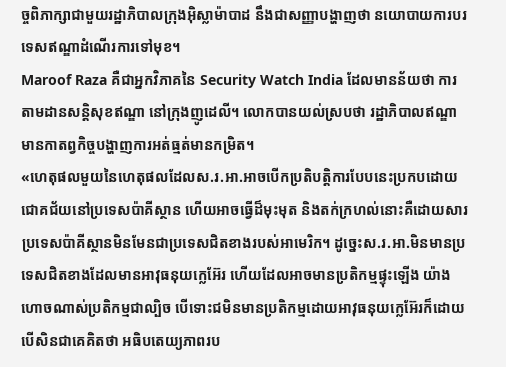ច្ចពិភាក្សាជាមួយរដ្ឋាភិបាលក្រុងអ៊ិស្លាម៉ាបាដ នឹងជាសញ្ញាបង្ហាញថា នយោបាយការបរទេសឥណ្ឌាដំណើរការទៅមុខ។
Maroof Raza គឺជាអ្នកវិភាគនៃ Security Watch India ដែលមានន័យថា ការតាមដានសន្តិសុខឥណ្ឌា នៅក្រុងញូដេលី។ លោកបានយល់ស្របថា រដ្ឋាភិបាលឥណ្ឌាមានកាតព្វកិច្ចបង្ហាញការអត់ធ្មត់មានកម្រិត។
«ហេតុផលមួយនៃហេតុផលដែលស.រ.អា.អាចបើកប្រតិបត្តិការបែបនេះប្រកបដោយជោគជ័យនៅប្រទេសប៉ាគីស្ថាន ហើយអាចធ្វើដ៏មុះមុត និងតក់ក្រហល់នោះគឺដោយសារប្រទេសប៉ាគីស្ថានមិនមែនជាប្រទេសជិតខាងរបស់អាមេរិក។ ដូច្នេះស.រ.អា.មិនមានប្រទេសជិតខាងដែលមានអាវុធនុយក្លេអ៊ែរ ហើយដែលអាចមានប្រតិកម្មផ្ទុះឡើង យ៉ាងហោចណាស់ប្រតិកម្មជាល្បិច បើទោះជមិនមានប្រតិកម្មដោយអាវុធនុយក្លេអ៊ែរក៏ដោយ បើសិនជាគេគិតថា អធិបតេយ្យភាពរប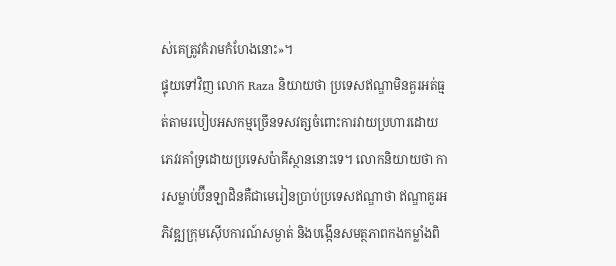ស់គេត្រូវគំរាមកំហែងនោះ»។
ផ្ទុយទៅវិញ លោក Raza និយាយថា ប្រទេសឥណ្ឌាមិនគួរអត់ធ្មត់តាមរបៀបអសកម្មច្រើនទសវត្សចំពោះការវាយប្រហារដោយភេវរគាំទ្រដោយប្រទេសប៉ាគីស្ថាននោះទេ។ លោកនិយាយថា ការសម្លាប់ប៊ីនឡាដិនគឺជាមេរៀនប្រាប់ប្រទេសឥណ្ឌាថា ឥណ្ឌាគួរអភិវឌ្ឍក្រុមស៊ើបការណ៍សម្ងាត់ និងបង្កើនសមត្ថភាពកងកម្លាំងពិ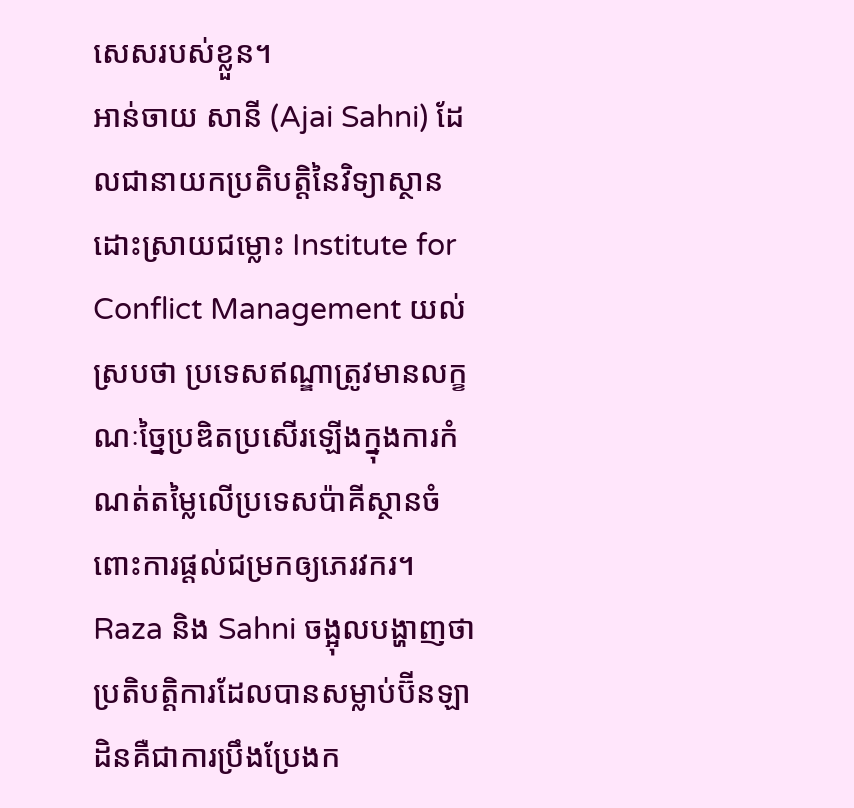សេសរបស់ខ្លួន។
អាន់ចាយ សានី (Ajai Sahni) ដែលជានាយកប្រតិបត្តិនៃវិទ្យាស្ថានដោះស្រាយជម្លោះ Institute for Conflict Management យល់ស្របថា ប្រទេសឥណ្ឌាត្រូវមានលក្ខណៈច្នៃប្រឌិតប្រសើរឡើងក្នុងការកំណត់តម្លៃលើប្រទេសប៉ាគីស្ថានចំពោះការផ្តល់ជម្រកឲ្យភេរវករ។
Raza និង Sahni ចង្អុលបង្ហាញថា ប្រតិបត្តិការដែលបានសម្លាប់ប៊ីនឡាដិនគឺជាការប្រឹងប្រែងក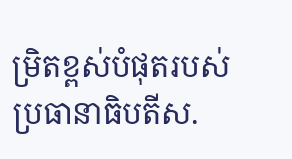ម្រិតខ្ពស់បំផុតរបស់ប្រធានាធិបតីស.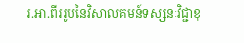រ.អា.ពីររូបនៃវិសាលគមន៍ទស្សនៈវិជ្ជាខុ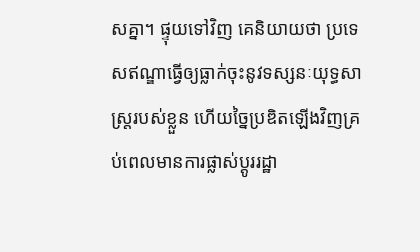សគ្នា។ ផ្ទុយទៅវិញ គេនិយាយថា ប្រទេសឥណ្ឌាធ្វើឲ្យធ្លាក់ចុះនូវទស្សនៈយុទ្ធសាស្ត្ររបស់ខ្លួន ហើយច្នៃប្រឌិតឡើងវិញគ្រប់ពេលមានការផ្លាស់ប្តូររដ្ឋា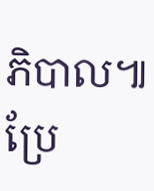ភិបាល៕
ប្រែ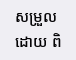សម្រួលដោយ ពិ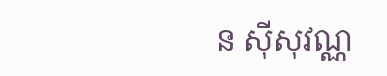ន ស៊ីសុវណ្ណ